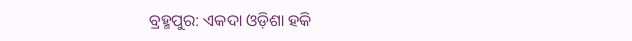ବ୍ରହ୍ମପୁର: ଏକଦା ଓଡ଼ିଶା ହକି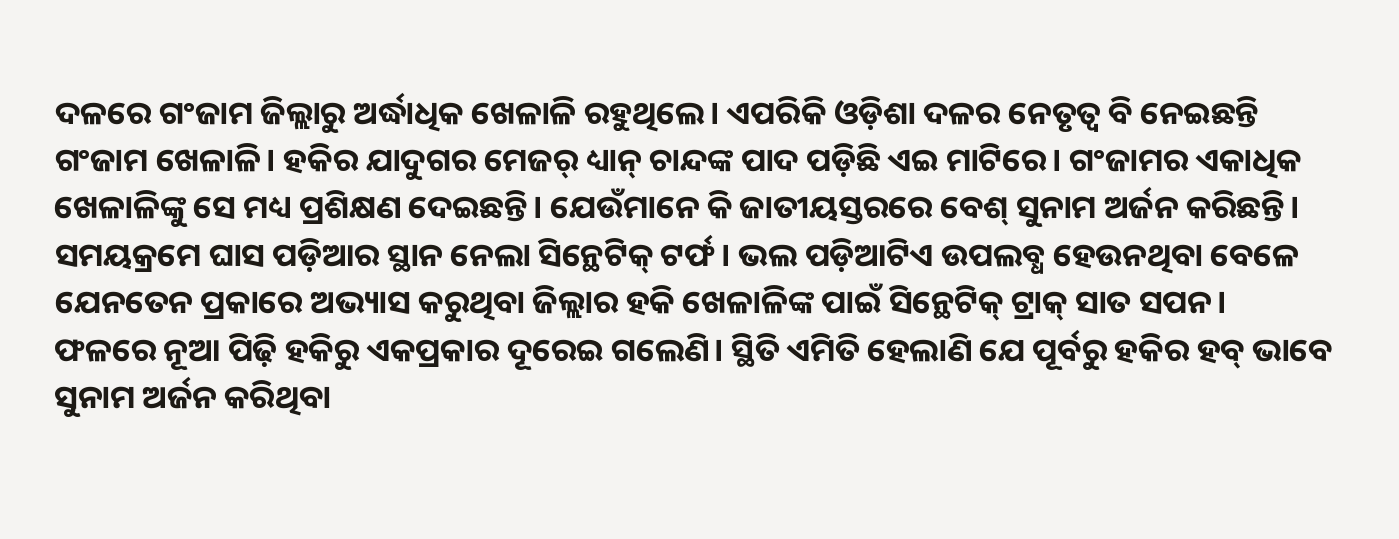ଦଳରେ ଗଂଜାମ ଜିଲ୍ଲାରୁ ଅର୍ଦ୍ଧାଧିକ ଖେଳାଳି ରହୁଥିଲେ। ଏପରିକି ଓଡ଼ିଶା ଦଳର ନେତୃତ୍ବ ବି ନେଇଛନ୍ତି ଗଂଜାମ ଖେଳାଳି। ହକିର ଯାଦୁଗର ମେଜର୍‌ ଧ୍ୟାନ୍‌ ଚାନ୍ଦଙ୍କ ପାଦ ପଡ଼ିଛି ଏଇ ମାଟିରେ। ଗଂଜାମର ଏକାଧିକ ଖେଳାଳିଙ୍କୁ ସେ ମଧ୍ୟ ପ୍ରଶିକ୍ଷଣ ଦେଇଛନ୍ତି। ଯେଉଁମାନେ କି ଜାତୀୟସ୍ତରରେ ବେଶ୍‌ ସୁନାମ ଅର୍ଜନ କରିଛନ୍ତି। ସମୟକ୍ରମେ ଘାସ ପଡ଼ିଆର ସ୍ଥାନ ନେଲା ସିନ୍ଥେଟିକ୍ ଟର୍ଫ। ଭଲ ପଡ଼ିଆଟିଏ ଉପଲବ୍ଧ ହେଉନଥିବା ବେଳେ ଯେନତେନ ପ୍ରକାରେ ଅଭ୍ୟାସ କରୁଥିବା ଜିଲ୍ଲାର ହକି ଖେଳାଳିଙ୍କ ପାଇଁ ସିନ୍ଥେଟିକ୍‌ ଟ୍ରାକ୍‌ ସାତ ସପନ। ଫଳରେ ନୂଆ ପିଢ଼ି ହକିରୁ ଏକପ୍ରକାର ଦୂରେଇ ଗଲେଣି। ସ୍ଥିତି ଏମିତି ହେଲାଣି ଯେ ପୂର୍ବରୁ ହକିର ହବ୍‌ ଭାବେ ସୁନାମ ଅର୍ଜନ କରିଥିବା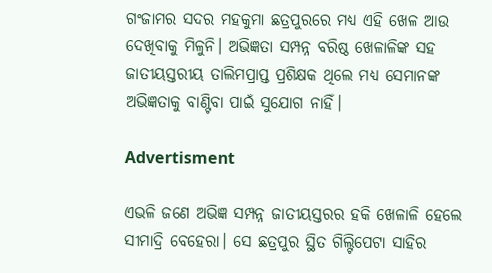ଗଂଜାମର ସଦର ମହକୁମା ଛତ୍ରପୁରରେ ମଧ୍ୟ ଏହି ଖେଳ ଆଉ ଦେଖିବାକୁ ମିଳୁନି। ଅଭିଜ୍ଞତା ସମ୍ପନ୍ନ ବରିଷ୍ଠ ଖେଳାଳିଙ୍କ ସହ ଜାତୀୟସ୍ତରୀୟ ତାଲିମପ୍ରାପ୍ତ ପ୍ରଶିକ୍ଷକ ଥିଲେ ମଧ୍ୟ ସେମାନଙ୍କ ଅଭିଜ୍ଞତାକୁ ବାଣ୍ଟିବା ପାଇଁ ସୁଯୋଗ ନାହିଁ।

Advertisment

ଏଭଳି ଜଣେ ଅଭିଜ୍ଞ ସମ୍ପନ୍ନ ଜାତୀୟସ୍ତରର ହକି ଖେଳାଳି ହେଲେ ସୀମାଦ୍ରି ବେହେରା। ସେ ଛତ୍ରପୁର ସ୍ଥିତ ଗିଲ୍ଟିପେଟା ସାହିର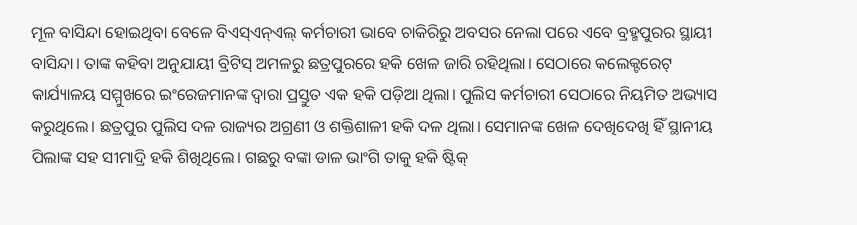ମୂଳ ବାସିନ୍ଦା ହୋଇଥିବା ବେଳେ ବିଏସ୍‌ଏନ୍‌ଏଲ୍‌ କର୍ମଚାରୀ ଭାବେ ଚାକିରିରୁ ଅବସର ନେଲା ପରେ ଏବେ ବ୍ରହ୍ମପୁରର ସ୍ଥାୟୀ ବାସିନ୍ଦା। ତାଙ୍କ କହିବା ଅନୁଯାୟୀ ବ୍ରିଟିସ୍ ଅମଳରୁ ଛତ୍ରପୁରରେ ହକି ଖେଳ ଜାରି ରହିଥିଲା। ସେଠାରେ କଲେକ୍ଟରେଟ୍‌ କାର୍ଯ୍ୟାଳୟ ସମ୍ମୁଖରେ ଇଂରେଜମାନଙ୍କ ଦ୍ବାରା ପ୍ରସ୍ତୁତ ଏକ ହକି ପଡ଼ିଆ ଥିଲା। ପୁଲିସ କର୍ମଚାରୀ ସେଠାରେ ନିୟମିତ ଅଭ୍ୟାସ କରୁଥିଲେ। ଛତ୍ରପୁର ପୁଲିସ ଦଳ ରାଜ୍ୟର ଅଗ୍ରଣୀ ଓ ଶକ୍ତିଶାଳୀ ହକି ଦଳ ଥିଲା। ସେମାନଙ୍କ ଖେଳ ଦେଖିଦେଖି ହିଁ ସ୍ଥାନୀୟ ପିଲାଙ୍କ ସହ ସୀମାଦ୍ରି ହକି ଶିଖିଥିଲେ। ଗଛରୁ ବଙ୍କା ଡାଳ ଭାଂଗି ତାକୁ ହକି ଷ୍ଟିକ୍‌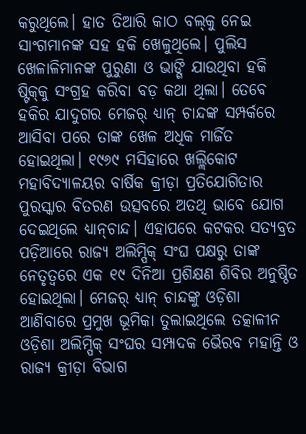କରୁଥିଲେ। ହାତ ତିଆରି କାଠ ବଲ୍‌କୁ ନେଇ ସାଂଗମାନଙ୍କ ସହ ହକି ଖେଳୁଥିଲେ। ପୁଲିସ ଖେଳାଳିମାନଙ୍କ ପୁରୁଣା ଓ ଭାଙ୍ଗି ଯାଉଥିବା ହକି ଷ୍ଟିକ୍‌କୁ ସଂଗ୍ରହ କରିବା ବଡ଼ କଥା ଥିଲା। ତେବେ ହକିର ଯାଦୁଗର ମେଜର୍‌ ଧ୍ୟାନ୍‌ ଚାନ୍ଦଙ୍କ ସମ୍ପର୍କରେ ଆସିବା ପରେ ତାଙ୍କ ଖେଳ ଅଧିକ ମାର୍ଜିତ ହୋଇଥିଲା। ୧୯୬୯ ମସିହାରେ ଖଲ୍ଲିକୋଟ ମହାବିଦ୍ୟାଳୟର ବାର୍ଷିକ କ୍ରୀଡ଼ା ପ୍ରତିଯୋଗିତାର ପୁରସ୍କାର ବିତରଣ ଉତ୍ସବରେ ଅତଥି ଭାବେ ଯୋଗ ଦେଇଥିଲେ ଧ୍ୟାନ୍‌ଚାନ୍ଦ। ଏହାପରେ କଟକର ସତ୍ୟବ୍ରତ ପଡ଼ିଆରେ ରାଜ୍ୟ ଅଲିମ୍ପିକ୍‌ ସଂଘ ପକ୍ଷରୁ ତାଙ୍କ ନେତୃତ୍ବରେ ଏକ ୧୯ ଦିନିଆ ପ୍ରଶିକ୍ଷଣ ଶିବିର ଅନୁଷ୍ଠିତ ହୋଇଥିଲା। ମେଜର୍‌ ଧ୍ୟାନ୍‌ ଚାନ୍ଦଙ୍କୁ ଓଡ଼ିଶା ଆଣିବାରେ ପ୍ରମୁଖ ଭୂମିକା ତୁଲାଇଥିଲେ ତତ୍କାଳୀନ ଓଡ଼ିଶା ଅଲିମ୍ପିକ୍ ସଂଘର ସମ୍ପାଦକ ଭୈରବ ମହାନ୍ତି ଓ ରାଜ୍ୟ କ୍ରୀଡ଼ା ବିଭାଗ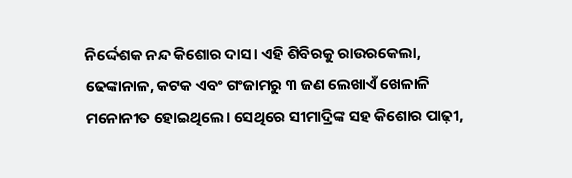ନିର୍ଦ୍ଦେଶକ ନନ୍ଦ କିଶୋର ଦାସ। ଏହି ଶିବିରକୁ ରାଉରକେଲା, ଢେଙ୍କାନାଳ, କଟକ ଏବଂ ଗଂଜାମରୁ ୩ ଜଣ ଲେଖାଏଁ ଖେଳାଳି ମନୋନୀତ ହୋଇଥିଲେ। ସେଥିରେ ସୀମାଦ୍ରିଙ୍କ ସହ କିଶୋର ପାଢ଼ୀ,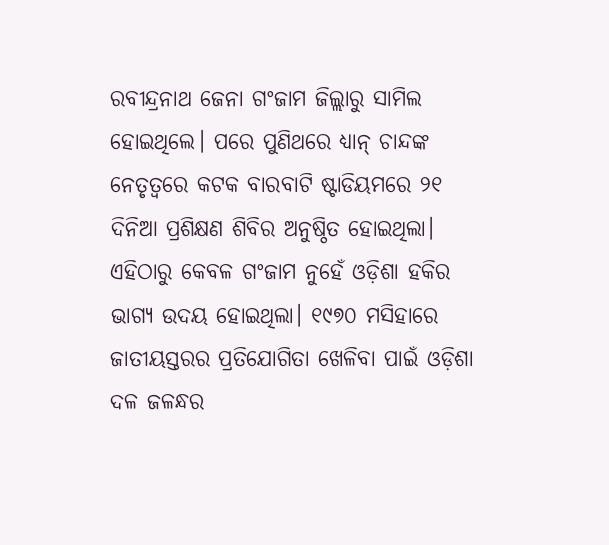ରବୀନ୍ଦ୍ରନାଥ ଜେନା ଗଂଜାମ ଜିଲ୍ଲାରୁ ସାମିଲ ହୋଇଥିଲେ। ପରେ ପୁଣିଥରେ ଧ୍ୟାନ୍‌ ଚାନ୍ଦଙ୍କ ନେତୃତ୍ବରେ କଟକ ବାରବାଟି ଷ୍ଟାଡିୟମରେ ୨୧ ଦିନିଆ ପ୍ରଶିକ୍ଷଣ ଶିବିର ଅନୁଷ୍ଠିତ ହୋଇଥିଲା। ଏହିଠାରୁ କେବଳ ଗଂଜାମ ନୁହେଁ ଓଡ଼ିଶା ହକିର ଭାଗ୍ୟ ଉଦୟ ହୋଇଥିଲା। ୧୯୭୦ ମସିହାରେ ଜାତୀୟସ୍ତରର ପ୍ରତିଯୋଗିତା ଖେଳିବା ପାଇଁ ଓଡ଼ିଶା ଦଳ ଜଳନ୍ଧର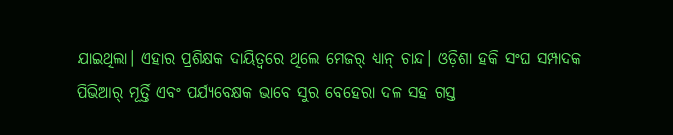ଯାଇଥିଲା। ଏହାର ପ୍ରଶିକ୍ଷକ ଦାୟିତ୍ବରେ ଥିଲେ ମେଜର୍‌ ଧ୍ୟାନ୍ ଚାନ୍ଦ। ଓଡ଼ିଶା ହକି ସଂଘ ସମ୍ପାଦକ ପିଭିଆର୍‌ ମୂର୍ତ୍ତି ଏବଂ ପର୍ଯ୍ୟବେକ୍ଷକ ଭାବେ ସୁର ବେହେରା ଦଳ ସହ ଗସ୍ତ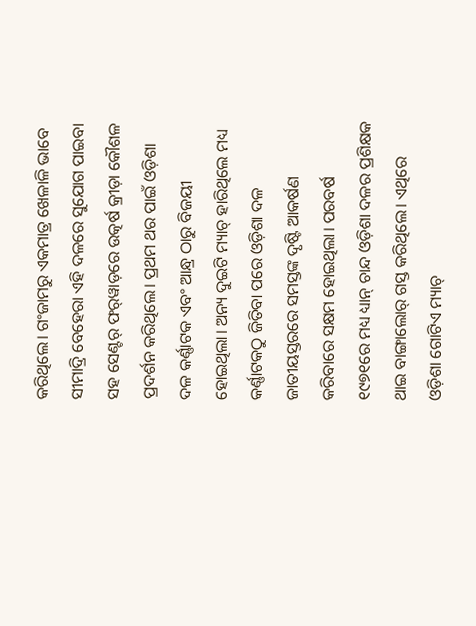କରିଥିଲେ। ଗଂଜାମରୁ ଏକମାତ୍ର ଖେଳାଳି ଭାବେ ସୀମାଦ୍ରି ବେହେରା ଏହି ଦଳରେ ସୁଯୋଗ ପାଇବା ସହ ସେଣ୍ଟର୍‌ ଫର୍‌ୱାଡ଼ରେ ଉତ୍କର୍ଷ କ୍ରୀଡ଼ା କୌଶଳ ପ୍ରଦର୍ଶନ କରିଥିଲେ। ପ୍ରଥମ ଥର ପାଇଁ ଓଡ଼ିଶା ଦଳ କର୍ଣ୍ଣାଟକ ଏବଂ ଆନ୍ଧ୍ର ଠାରୁ ବିଜୟୀ ହୋଇଥିଲା। ଅନ୍ୟ ଦୁଇଟି ମ୍ୟାଚ୍‌ ହାରିଥିଲେ ମଧ୍ୟ କର୍ଣ୍ଣାଟକଠୁ ଜିତିବା ପରେ ଓଡ଼ିଶା ଦଳ ଜାତୀୟସ୍ତରରେ ସମସ୍ତଙ୍କ ଦୃଷ୍ଟି ଆକର୍ଷଣ କରିବାରେ ସକ୍ଷମ ହୋଇଥିଲା। ପରବର୍ଷ ୧୯୭୧ରେ ମଧ୍ୟ ଧ୍ୟାନ୍‌ ଚାନ୍ଦ ଓଡ଼ିଶା ଦଳର ପ୍ରଶିକ୍ଷକ ଥାଇ ବାଙ୍ଗାଲୋର୍‌ ଗସ୍ତ କରିଥିଲେ। ଏଥିରେ ଓଡ଼ିଶା ଗୋଟିଏ ମ୍ୟାଚ୍‌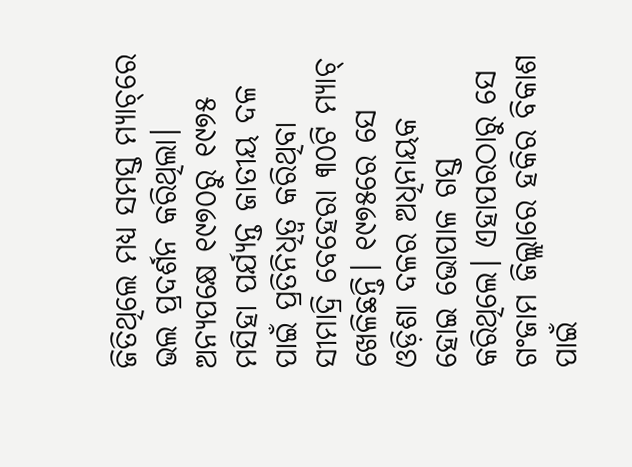ଜିତିଥିଲେ ମଧ୍ୟ ସମସ୍ତ ମ୍ୟାଚ୍‌ରେ ଭଲ ପ୍ରଦର୍ଶନ କରିଥିଲା। ଅନ୍ୟପକ୍ଷେ ୧୯୭୦ରୁ ୧୯୭୫ ମସିହା ପର୍ଯ୍ୟନ୍ତ ଜାତୀୟ ଦଳ ପାଇଁ ପ୍ରତିନିଧିତ୍ବ କରିଥିବା ସୀମାଦ୍ରି ବେହେରା ୩୦ଟି ମ୍ୟାଚ୍‌ ଖେଳିଛନ୍ତି। ୧୯୭୫ରେ ସେ ଓଡ଼ିଶା ଦଳର ଅଧିନାୟକ ହୋଇ ଭୋପାଳ ଗସ୍ତ କରିଥିଲେ। ଏହାପରଠାରୁ ସେ ଗଂଜାମ ଜିଲ୍ଲାରେ ହକିର ବିକାଶ ପାଇଁ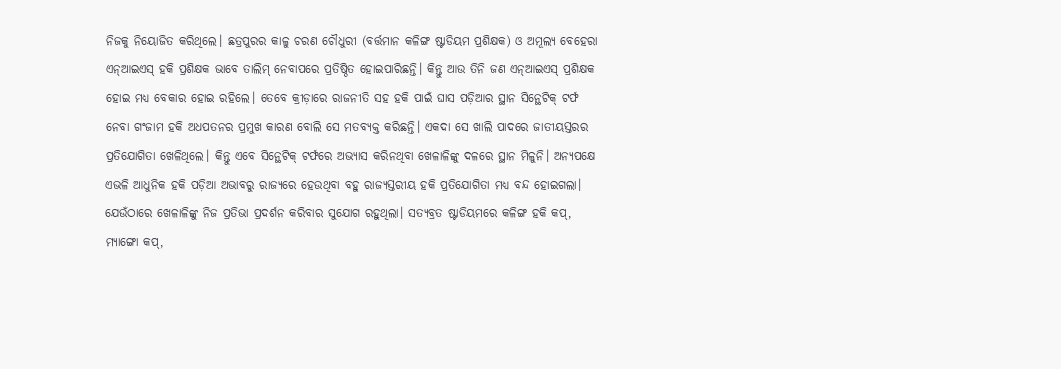ନିଜକୁ ନିୟୋଜିତ କରିଥିଲେ। ଛତ୍ରପୁରର କାଳୁ ଚରଣ ଚୌଧୁରୀ (ବର୍ତ୍ତମାନ କଳିଙ୍ଗ ଷ୍ଟାଡିୟମ ପ୍ରଶିକ୍ଷକ) ଓ ଅମୂଲ୍ୟ ବେହେରା ଏନ୍‌ଆଇଏସ୍‌ ହକି ପ୍ରଶିକ୍ଷକ ଭାବେ ତାଲିମ୍‌ ନେବାପରେ ପ୍ରତିଷ୍ଠିତ ହୋଇପାରିଛନ୍ତି। କିନ୍ତୁ ଆଉ ତିନି ଜଣ ଏନ୍‌ଆଇଏସ୍‌ ପ୍ରଶିକ୍ଷକ ହୋଇ ମଧ୍ୟ ବେକାର ହୋଇ ରହିଲେ। ତେବେ କ୍ରୀଡ଼ାରେ ରାଜନୀତି ସହ ହକି ପାଇଁ ଘାସ ପଡ଼ିଆର ସ୍ଥାନ ସିନ୍ଥେଟିକ୍ ଟର୍ଫ ନେବା ଗଂଜାମ ହକି ଅଧପତନର ପ୍ରମୁଖ କାରଣ ବୋଲି ସେ ମତବ୍ୟକ୍ତ କରିଛନ୍ତି। ଏକଦା ସେ ଖାଲି ପାଦରେ ଜାତୀୟସ୍ତରର ପ୍ରତିଯୋଗିତା ଖେଳିଥିଲେ। କିନ୍ତୁ ଏବେ ସିନ୍ଥେଟିକ୍ ଟର୍ଫରେ ଅଭ୍ୟାସ କରିନଥିବା ଖେଳାଳିଙ୍କୁ ଦଳରେ ସ୍ଥାନ ମିଳୁନି। ଅନ୍ୟପକ୍ଷେ ଏଭଳି ଆଧୁନିକ ହକି ପଡ଼ିଆ ଅଭାବରୁ ରାଜ୍ୟରେ ହେଉଥିବା ବହୁ ରାଜ୍ୟସ୍ତରୀୟ ହକି ପ୍ରତିଯୋଗିତା ମଧ୍ୟ ବନ୍ଦ ହୋଇଗଲା। ଯେଉଁଠାରେ ଖେଳାଳିଙ୍କୁ ନିଜ ପ୍ରତିଭା ପ୍ରଦର୍ଶନ କରିବାର ସୁଯୋଗ ରହୁଥିଲା। ସତ୍ୟବ୍ରତ ‌ଷ୍ଟାଡିୟମରେ କଳିଙ୍ଗ ହକି କପ୍, ମ୍ୟାଙ୍ଗୋ କପ୍,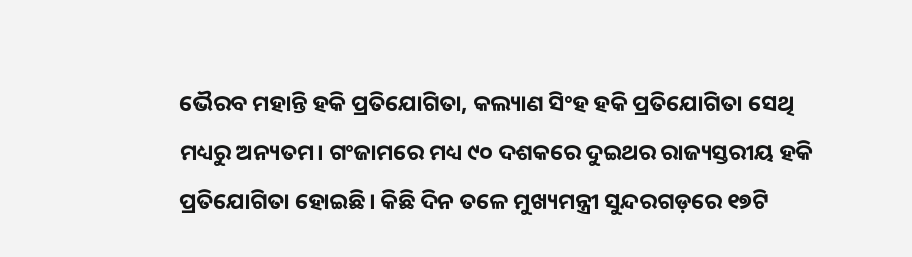ଭୈରବ ମହାନ୍ତି ହକି ପ୍ରତିଯୋଗିତା, କଲ୍ୟାଣ ସିଂହ ହକି ପ୍ରତିଯୋଗିତା ସେଥି ମଧ୍ୟରୁ ଅନ୍ୟତମ। ଗଂଜାମରେ ମଧ୍ୟ ୯୦ ଦଶକରେ ଦୁଇଥର ରାଜ୍ୟସ୍ତରୀୟ ହକି ପ୍ରତିଯୋଗିତା ହୋଇଛି। କିଛି ଦିନ ତଳେ ମୁଖ୍ୟମନ୍ତ୍ରୀ ସୁନ୍ଦରଗଡ଼ରେ ୧୭ଟି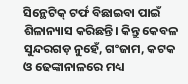ସିନ୍ଥେଟିକ୍‌ ଟର୍ଫ ବିଛାଇବା ପାଇଁ ଶିଳାନ୍ୟାସ କରିଛନ୍ତି। କିନ୍ତୁ କେବଳ ସୁନ୍ଦରଗଡ଼ ନୁହେଁ, ଗଂଜାମ, କଟକ ଓ ଢେଙ୍କାନାଳରେ ମଧ୍ୟ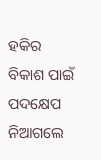ହକିର ବିକାଶ ପାଇଁ ପଦକ୍ଷେପ ନିଆଗଲେ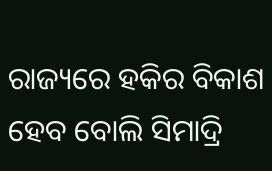ରାଜ୍ୟରେ ହକିର ବିକାଶ ହେବ ବୋଲି ସିମାଦ୍ରି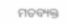ମତବ୍ୟକ୍ତ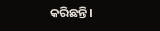କରିଛନ୍ତି।